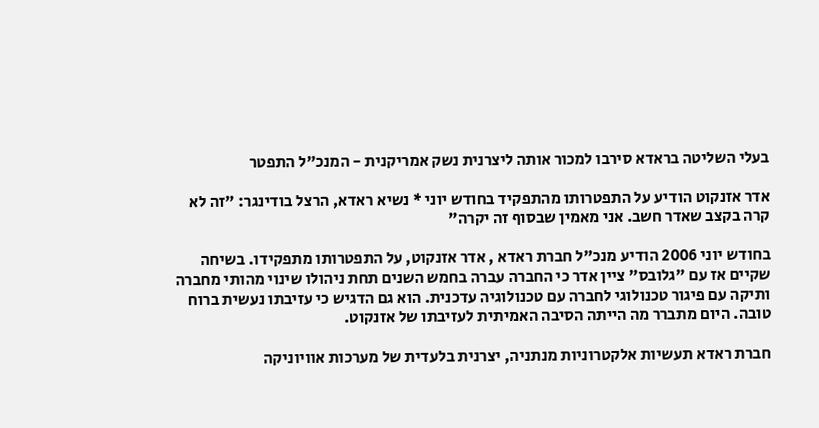בעלי השליטה בראדא סירבו למכור אותה ליצרנית נשק אמריקנית - המנכ"ל התפטר

אדר אזנקוט הודיע על התפטרותו מהתפקיד בחודש יוני * נשיא ראדא, הרצל בודינגר: "זה לא קרה בקצב שאדר חשב. אני מאמין שבסוף זה יקרה"

בחודש יוני 2006 הודיע מנכ"ל חברת ראדא , אדר אזנקוט, על התפטרותו מתפקידו. בשיחה שקיים אז עם "גלובס" ציין אדר כי החברה עברה בחמש השנים תחת ניהולו שינוי מהותי מחברה ותיקה עם פיגור טכנולוגי לחברה עם טכנולוגיה עדכנית. הוא גם הדגיש כי עזיבתו נעשית ברוח טובה. היום מתברר מה הייתה הסיבה האמיתית לעזיבתו של אזנקוט.

חברת ראדא תעשיות אלקטרוניות מנתניה, יצרנית בלעדית של מערכות אוויוניקה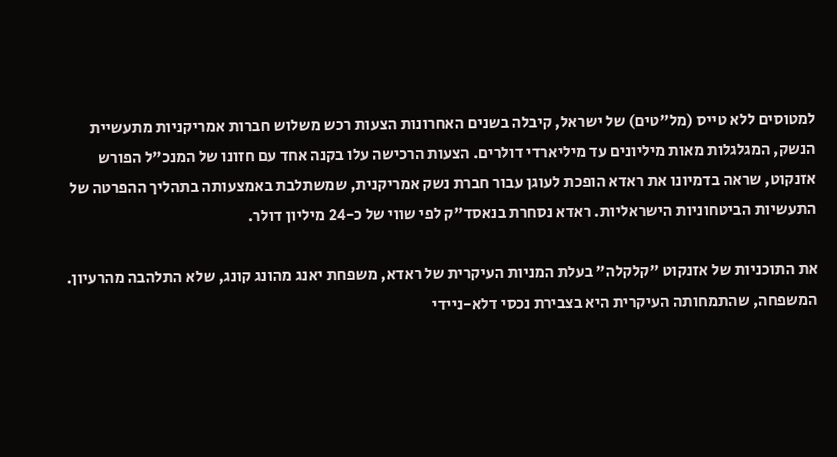למטוסים ללא טייס (מל"טים) של ישראל, קיבלה בשנים האחרונות הצעות רכש משלוש חברות אמריקניות מתעשיית הנשק, המגלגלות מאות מיליונים עד מיליארדי דולרים. הצעות הרכישה עלו בקנה אחד עם חזונו של המנכ"ל הפורש אזנקוט, שראה בדמיונו את ראדא הופכת לעוגן עבור חברת נשק אמריקנית, שמשתלבת באמצעותה בתהליך ההפרטה של התעשיות הביטחוניות הישראליות. ראדא נסחרת בנאסד"ק לפי שווי של כ-24 מיליון דולר.

את התוכניות של אזנקוט "קלקלה" בעלת המניות העיקרית של ראדא, משפחת יאנג מהונג קונג, שלא התלהבה מהרעיון. המשפחה, שהתמחותה העיקרית היא בצבירת נכסי דלא-ניידי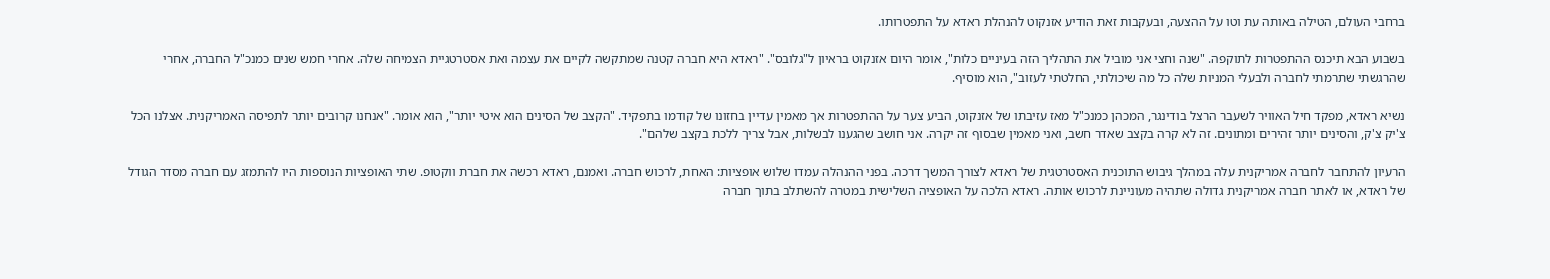ברחבי העולם, הטילה באותה עת וטו על ההצעה, ובעקבות זאת הודיע אזנקוט להנהלת ראדא על התפטרותו.

בשבוע הבא תיכנס ההתפטרות לתוקפה. "שנה וחצי אני מוביל את התהליך הזה בעיניים כלות", אומר היום אזנקוט בראיון ל"גלובס". "ראדא היא חברה קטנה שמתקשה לקיים את עצמה ואת אסטרטגיית הצמיחה שלה. אחרי חמש שנים כמנכ"ל החברה, אחרי שהרגשתי שתרמתי לחברה ולבעלי המניות שלה כל מה שיכולתי, החלטתי לעזוב", הוא מוסיף.

נשיא ראדא, מפקד חיל האוויר לשעבר הרצל בודינגר, המכהן כמנכ"ל מאז עזיבתו של אזנקוט, הביע צער על ההתפטרות אך מאמין עדיין בחזונו של קודמו בתפקיד. "הקצב של הסינים הוא איטי יותר", הוא אומר. "אנחנו קרובים יותר לתפיסה האמריקנית. אצלנו הכל צ'יק צ'ק, והסינים יותר זהירים ומתונים. זה לא קרה בקצב שאדר חשב, ואני מאמין שבסוף זה יקרה. אני חושב שהגענו לבשלות, אבל צריך ללכת בקצב שלהם".

הרעיון להתחבר לחברה אמריקנית עלה במהלך גיבוש התוכנית האסטרטגית של ראדא לצורך המשך דרכה. בפני ההנהלה עמדו שלוש אופציות: האחת, לרכוש חברה. ואמנם, ראדא רכשה את חברת ווקטופ. שתי האופציות הנוספות היו להתמזג עם חברה מסדר הגודל של ראדא, או לאתר חברה אמריקנית גדולה שתהיה מעוניינת לרכוש אותה. ראדא הלכה על האופציה השלישית במטרה להשתלב בתוך חברה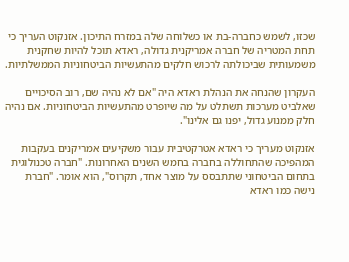שכזו, לשמש כחברה-בת או כשלוחה שלה במזרח התיכון. אזנקוט העריך כי תחת המטריה של חברה אמריקנית גדולה, ראדא תוכל להיות שחקנית משמעותית שביכולתה לרכוש חלקים מהתעשיות הביטחוניות הממשלתיות.

העקרון שהנחה את הנהלת ראדא היה "אם לא נהיה שם, רוב הסיכויים שאלביט מערכות תשתלט על מה שיופרט מהתעשיות הביטחוניות. אם נהיה חלק ממנוע גדול, יפנו גם אלינו".

אזנקוט מעריך כי ראדא אטרקטיבית עבור משקיעים אמריקנים בעקבות המהפיכה שהתחוללה בחברה בחמש השנים האחרונות. "חברה טכנולוגית בתחום הביטחוני שתתבסס על מוצר אחד, תקרוס", הוא אומר. "חברת נישה כמו ראדא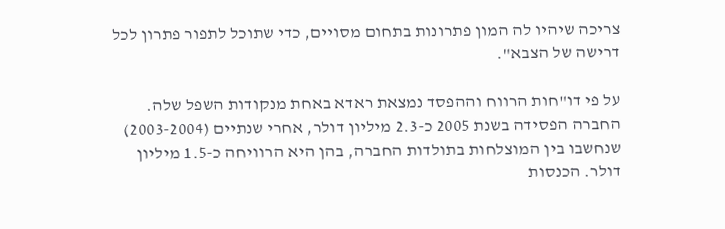צריכה שיהיו לה המון פתרונות בתחום מסויים, כדי שתוכל לתפור פתרון לכל דרישה של הצבא".

על פי דו"חות הרווח וההפסד נמצאת ראדא באחת מנקודות השפל שלה. החברה הפסידה בשנת 2005 כ-2.3 מיליון דולר, אחרי שנתיים (2003-2004) שנחשבו בין המוצלחות בתולדות החברה, בהן היא הרוויחה כ-1.5 מיליון דולר. הכנסות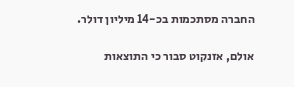החברה מסתכמות בכ-14 מיליון דולר.

אולם, אזנקוט סבור כי התוצאות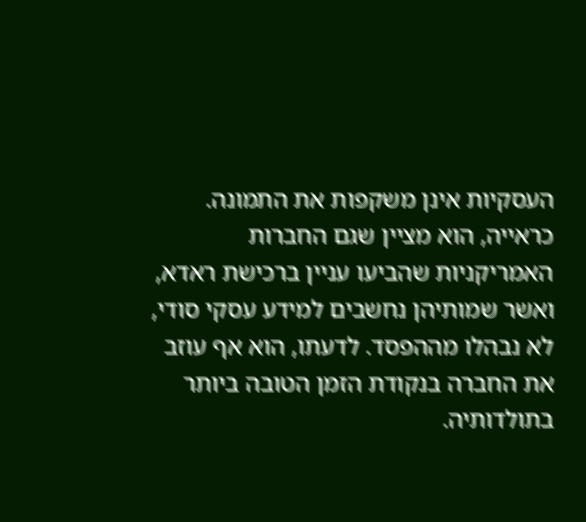העסקיות אינן משקפות את התמונה. כראייה, הוא מציין שגם החברות האמריקניות שהביעו עניין ברכישת ראדא, ואשר שמותיהן נחשבים למידע עסקי סודי, לא נבהלו מההפסד. לדעתו, הוא אף עוזב את החברה בנקודת הזמן הטובה ביותר בתולדותיה.